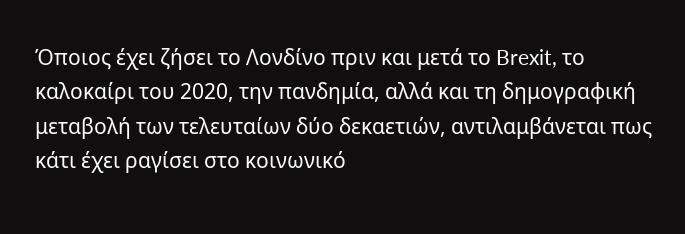Όποιος έχει ζήσει το Λονδίνο πριν και μετά το Brexit, το καλοκαίρι του 2020, την πανδημία, αλλά και τη δημογραφική μεταβολή των τελευταίων δύο δεκαετιών, αντιλαμβάνεται πως κάτι έχει ραγίσει στο κοινωνικό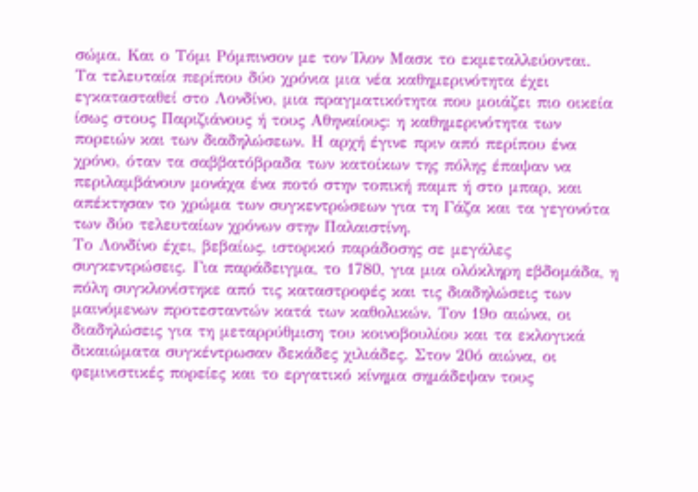σώμα. Και ο Τόμι Ρόμπινσον με τον Ίλον Μασκ το εκμεταλλεύονται.
Τα τελευταία περίπου δύο χρόνια μια νέα καθημερινότητα έχει εγκατασταθεί στο Λονδίνο, μια πραγματικότητα που μοιάζει πιο οικεία ίσως στους Παριζιάνους ή τους Αθηναίους: η καθημερινότητα των πορειών και των διαδηλώσεων. Η αρχή έγινε πριν από περίπου ένα χρόνο, όταν τα σαββατόβραδα των κατοίκων της πόλης έπαψαν να περιλαμβάνουν μονάχα ένα ποτό στην τοπική παμπ ή στο μπαρ, και απέκτησαν το χρώμα των συγκεντρώσεων για τη Γάζα και τα γεγονότα των δύο τελευταίων χρόνων στην Παλαιστίνη.
Το Λονδίνο έχει, βεβαίως, ιστορικό παράδοσης σε μεγάλες συγκεντρώσεις. Για παράδειγμα, το 1780, για μια ολόκληρη εβδομάδα, η πόλη συγκλονίστηκε από τις καταστροφές και τις διαδηλώσεις των μαινόμενων προτεσταντών κατά των καθολικών. Τον 19ο αιώνα, οι διαδηλώσεις για τη μεταρρύθμιση του κοινοβουλίου και τα εκλογικά δικαιώματα συγκέντρωσαν δεκάδες χιλιάδες. Στον 20ό αιώνα, οι φεμινιστικές πορείες και το εργατικό κίνημα σημάδεψαν τους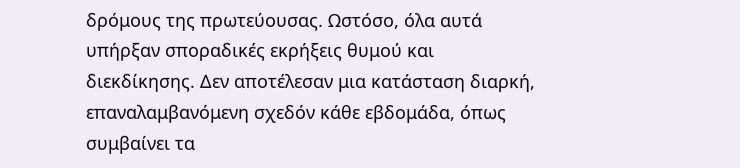δρόμους της πρωτεύουσας. Ωστόσο, όλα αυτά υπήρξαν σποραδικές εκρήξεις θυμού και διεκδίκησης. Δεν αποτέλεσαν μια κατάσταση διαρκή, επαναλαμβανόμενη σχεδόν κάθε εβδομάδα, όπως συμβαίνει τα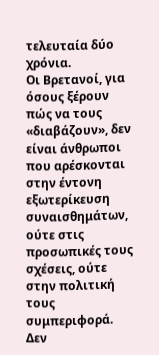τελευταία δύο χρόνια.
Οι Βρετανοί, για όσους ξέρουν πώς να τους «διαβάζουν», δεν είναι άνθρωποι που αρέσκονται στην έντονη εξωτερίκευση συναισθημάτων, ούτε στις προσωπικές τους σχέσεις, ούτε στην πολιτική τους συμπεριφορά. Δεν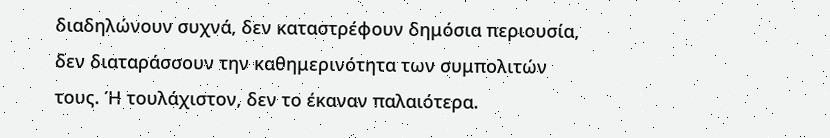διαδηλώνουν συχνά, δεν καταστρέφουν δημόσια περιουσία, δεν διαταράσσουν την καθημερινότητα των συμπολιτών τους. Ή τουλάχιστον, δεν το έκαναν παλαιότερα.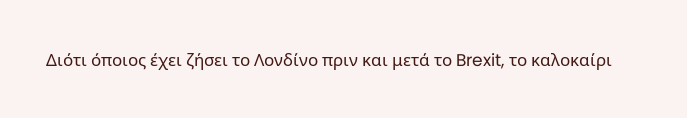Διότι όποιος έχει ζήσει το Λονδίνο πριν και μετά το Brexit, το καλοκαίρι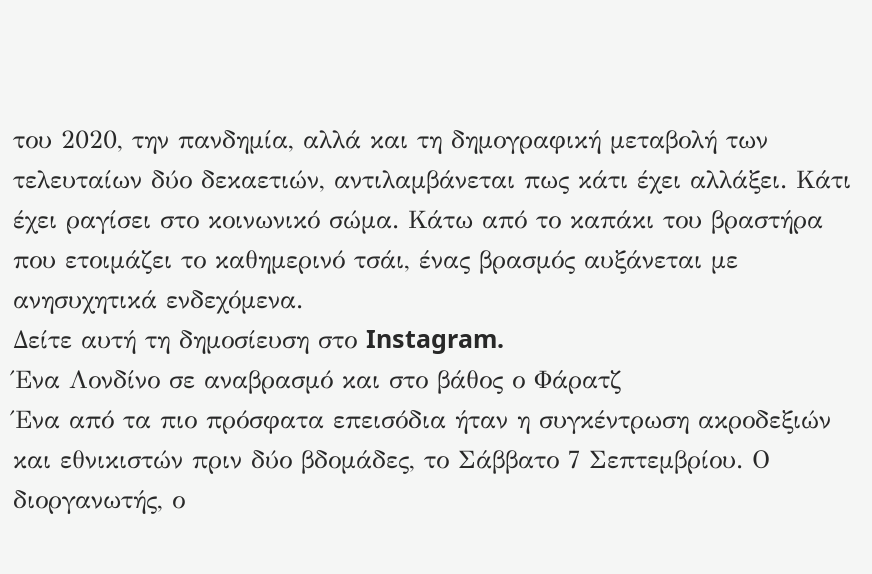του 2020, την πανδημία, αλλά και τη δημογραφική μεταβολή των τελευταίων δύο δεκαετιών, αντιλαμβάνεται πως κάτι έχει αλλάξει. Κάτι έχει ραγίσει στο κοινωνικό σώμα. Κάτω από το καπάκι του βραστήρα που ετοιμάζει το καθημερινό τσάι, ένας βρασμός αυξάνεται με ανησυχητικά ενδεχόμενα.
Δείτε αυτή τη δημοσίευση στο Instagram.
Ένα Λονδίνο σε αναβρασμό και στο βάθος ο Φάρατζ
Ένα από τα πιο πρόσφατα επεισόδια ήταν η συγκέντρωση ακροδεξιών και εθνικιστών πριν δύο βδομάδες, το Σάββατο 7 Σεπτεμβρίου. Ο διοργανωτής, ο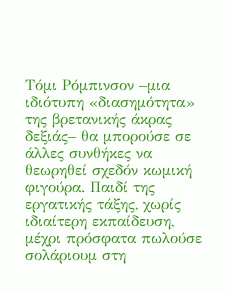Τόμι Ρόμπινσον –μια ιδιότυπη «διασημότητα» της βρετανικής άκρας δεξιάς– θα μπορούσε σε άλλες συνθήκες να θεωρηθεί σχεδόν κωμική φιγούρα. Παιδί της εργατικής τάξης, χωρίς ιδιαίτερη εκπαίδευση, μέχρι πρόσφατα πωλούσε σολάριουμ στη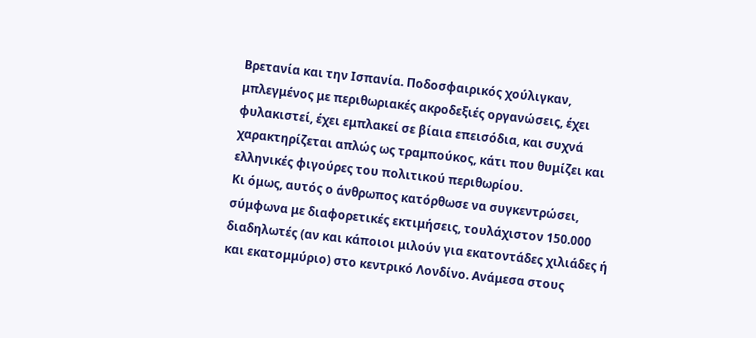Βρετανία και την Ισπανία. Ποδοσφαιρικός χούλιγκαν, μπλεγμένος με περιθωριακές ακροδεξιές οργανώσεις, έχει φυλακιστεί, έχει εμπλακεί σε βίαια επεισόδια, και συχνά χαρακτηρίζεται απλώς ως τραμπούκος, κάτι που θυμίζει και ελληνικές φιγούρες του πολιτικού περιθωρίου.
Κι όμως, αυτός ο άνθρωπος κατόρθωσε να συγκεντρώσει, σύμφωνα με διαφορετικές εκτιμήσεις, τουλάχιστον 150.000 διαδηλωτές (αν και κάποιοι μιλούν για εκατοντάδες χιλιάδες ή και εκατομμύριο) στο κεντρικό Λονδίνο. Ανάμεσα στους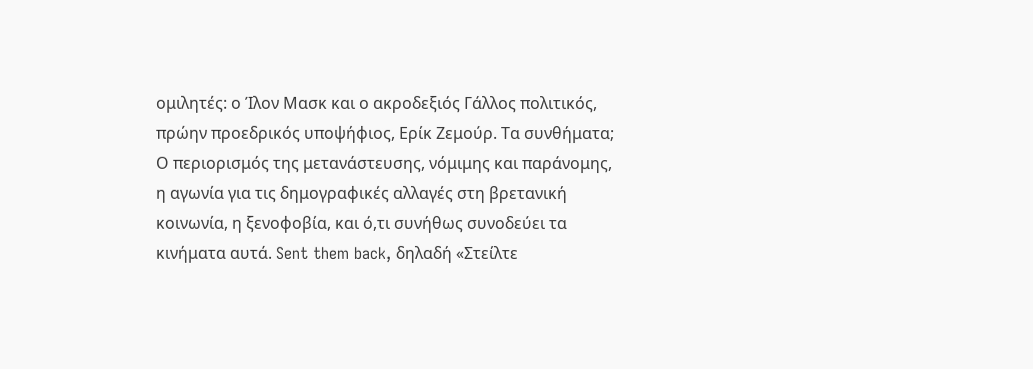ομιλητές: ο Ίλον Μασκ και ο ακροδεξιός Γάλλος πολιτικός, πρώην προεδρικός υποψήφιος, Ερίκ Ζεμούρ. Τα συνθήματα; Ο περιορισμός της μετανάστευσης, νόμιμης και παράνομης, η αγωνία για τις δημογραφικές αλλαγές στη βρετανική κοινωνία, η ξενοφοβία, και ό,τι συνήθως συνοδεύει τα κινήματα αυτά. Sent them back, δηλαδή «Στείλτε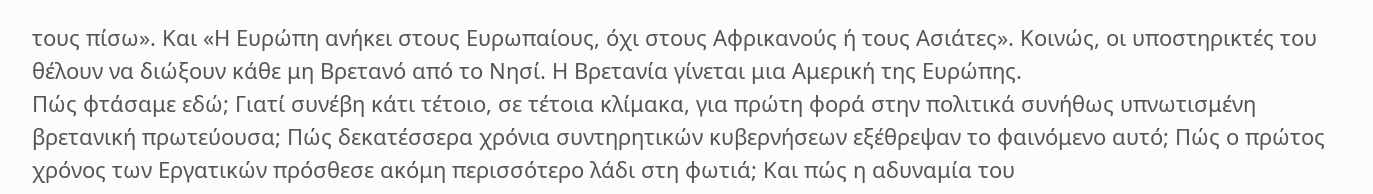τους πίσω». Και «Η Ευρώπη ανήκει στους Ευρωπαίους, όχι στους Αφρικανούς ή τους Ασιάτες». Κοινώς, οι υποστηρικτές του θέλουν να διώξουν κάθε μη Βρετανό από το Νησί. Η Βρετανία γίνεται μια Αμερική της Ευρώπης.
Πώς φτάσαμε εδώ; Γιατί συνέβη κάτι τέτοιο, σε τέτοια κλίμακα, για πρώτη φορά στην πολιτικά συνήθως υπνωτισμένη βρετανική πρωτεύουσα; Πώς δεκατέσσερα χρόνια συντηρητικών κυβερνήσεων εξέθρεψαν το φαινόμενο αυτό; Πώς ο πρώτος χρόνος των Εργατικών πρόσθεσε ακόμη περισσότερο λάδι στη φωτιά; Και πώς η αδυναμία του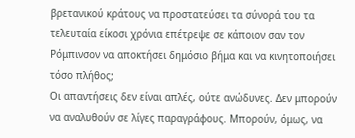βρετανικού κράτους να προστατεύσει τα σύνορά του τα τελευταία είκοσι χρόνια επέτρεψε σε κάποιον σαν τον Ρόμπινσον να αποκτήσει δημόσιο βήμα και να κινητοποιήσει τόσο πλήθος;
Οι απαντήσεις δεν είναι απλές, ούτε ανώδυνες. Δεν μπορούν να αναλυθούν σε λίγες παραγράφους. Μπορούν, όμως, να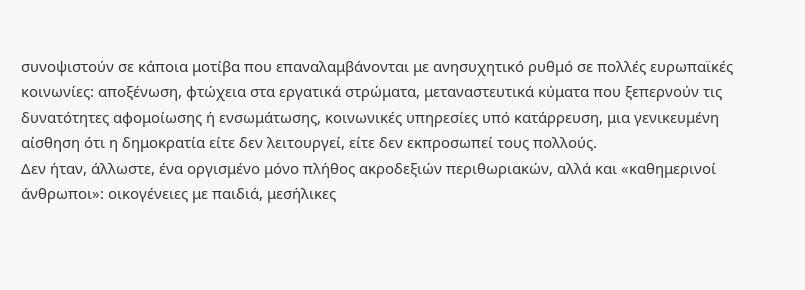συνοψιστούν σε κάποια μοτίβα που επαναλαμβάνονται με ανησυχητικό ρυθμό σε πολλές ευρωπαϊκές κοινωνίες: αποξένωση, φτώχεια στα εργατικά στρώματα, μεταναστευτικά κύματα που ξεπερνούν τις δυνατότητες αφομοίωσης ή ενσωμάτωσης, κοινωνικές υπηρεσίες υπό κατάρρευση, μια γενικευμένη αίσθηση ότι η δημοκρατία είτε δεν λειτουργεί, είτε δεν εκπροσωπεί τους πολλούς.
Δεν ήταν, άλλωστε, ένα οργισμένο μόνο πλήθος ακροδεξιών περιθωριακών, αλλά και «καθημερινοί άνθρωποι»: οικογένειες με παιδιά, μεσήλικες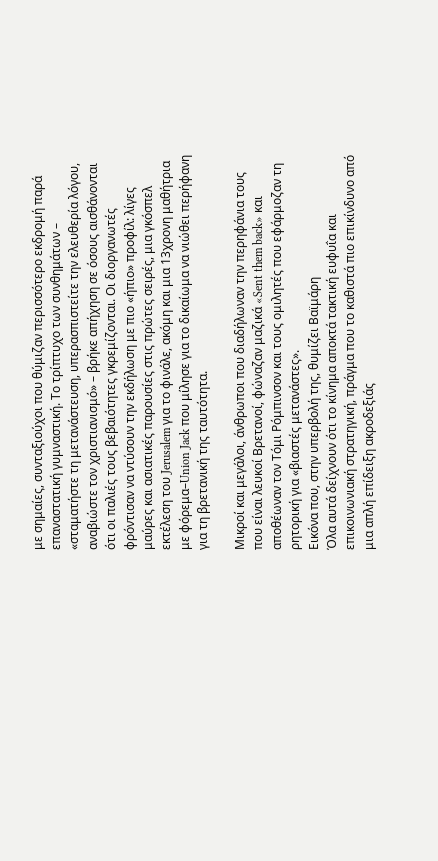με σημαίες, συνταξιούχοι που θύμιζαν περισσότερο εκδρομή παρά επαναστατική γυμναστική. Το τρίπτυχο των συνθημάτων – «σταματήστε τη μετανάστευση, υπερασπιστείτε την ελευθερία λόγου, αναβιώστε τον χριστιανισμό» – βρήκε απήχηση σε όσους αισθάνονται ότι οι παλιές τους βεβαιότητες γκρεμίζονται. Οι διοργανωτές φρόντισαν να ντύσουν την εκδήλωση με πιο «ήπιο» προφίλ: λίγες μαύρες και ασιατικές παρουσίες στις πρώτες σειρές, μια γκόσπελ εκτέλεση του Jerusalem για το φινάλε, ακόμη και μια 13χρονη μαθήτρια με φόρεμα–Union Jack που μίλησε για το δικαίωμα να νιώθει περήφανη για τη βρετανική της ταυτότητα.

Μικροί και μεγάλοι, άνθρωποι που διαδήλωναν την περηφάνια τους που είναι λευκοί Βρετανοί, φώναζαν μαζικά «Sent them back» και αποθέωναν τον Τόμι Ρόμπινσον και τους ομιλητές που εφάρμοζαν τη ρητορική για «βιαστές μετανάστες».
Εικόνα που, στην υπερβολή της, θυμίζει Βαϊμάρη
Όλα αυτά δείχνουν ότι το κίνημα αποκτά τακτική ευφυΐα και επικοινωνιακή στρατηγική, πράγμα που το καθιστά πιο επικίνδυνο από μια απλή επίδειξη ακροδεξιάς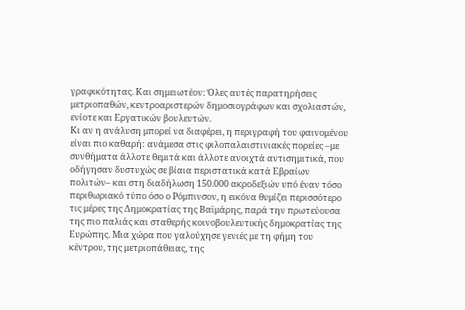γραφικότητας. Και σημειωτέον: Όλες αυτές παρατηρήσεις μετριοπαθών, κεντροαριστερών δημοσιογράφων και σχολιαστών, ενίοτε και Εργατικών βουλευτών.
Κι αν η ανάλυση μπορεί να διαφέρει, η περιγραφή του φαινομένου είναι πιο καθαρή: ανάμεσα στις φιλοπαλαιστινιακές πορείες –με συνθήματα άλλοτε θεμιτά και άλλοτε ανοιχτά αντισημιτικά, που οδήγησαν δυστυχώς σε βίαια περιστατικά κατά Εβραίων πολιτών– και στη διαδήλωση 150.000 ακροδεξιών υπό έναν τόσο περιθωριακό τύπο όσο ο Ρόμπινσον, η εικόνα θυμίζει περισσότερο τις μέρες της Δημοκρατίας της Βαϊμάρης, παρά την πρωτεύουσα της πιο παλιάς και σταθερής κοινοβουλευτικής δημοκρατίας της Ευρώπης. Μια χώρα που γαλούχησε γενιές με τη φήμη του κέντρου, της μετριοπάθειας, της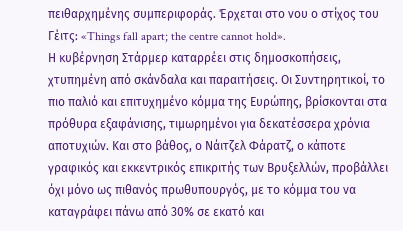πειθαρχημένης συμπεριφοράς. Έρχεται στο νου ο στίχος του Γέιτς: «Things fall apart; the centre cannot hold».
Η κυβέρνηση Στάρμερ καταρρέει στις δημοσκοπήσεις, χτυπημένη από σκάνδαλα και παραιτήσεις. Οι Συντηρητικοί, το πιο παλιό και επιτυχημένο κόμμα της Ευρώπης, βρίσκονται στα πρόθυρα εξαφάνισης, τιμωρημένοι για δεκατέσσερα χρόνια αποτυχιών. Και στο βάθος, ο Νάιτζελ Φάρατζ, ο κάποτε γραφικός και εκκεντρικός επικριτής των Βρυξελλών, προβάλλει όχι μόνο ως πιθανός πρωθυπουργός, με το κόμμα του να καταγράφει πάνω από 30% σε εκατό και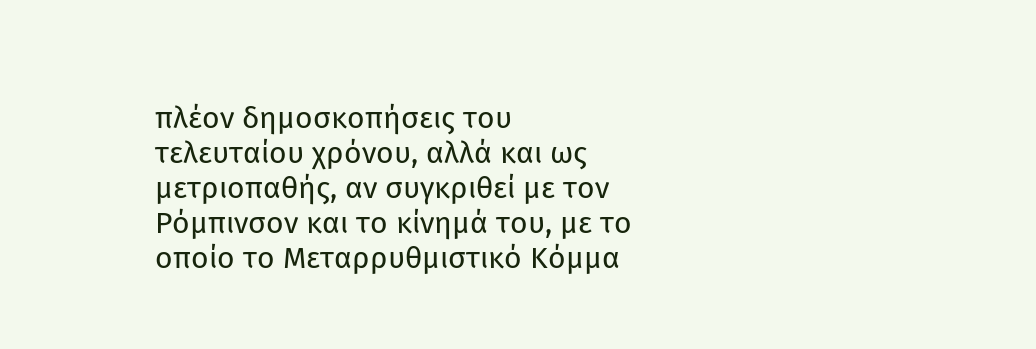πλέον δημοσκοπήσεις του τελευταίου χρόνου, αλλά και ως μετριοπαθής, αν συγκριθεί με τον Ρόμπινσον και το κίνημά του, με το οποίο το Μεταρρυθμιστικό Κόμμα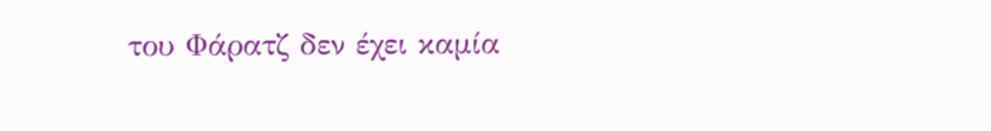του Φάρατζ δεν έχει καμία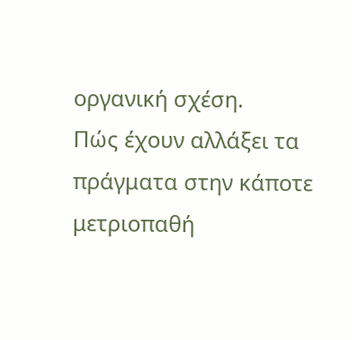οργανική σχέση.
Πώς έχουν αλλάξει τα πράγματα στην κάποτε μετριοπαθή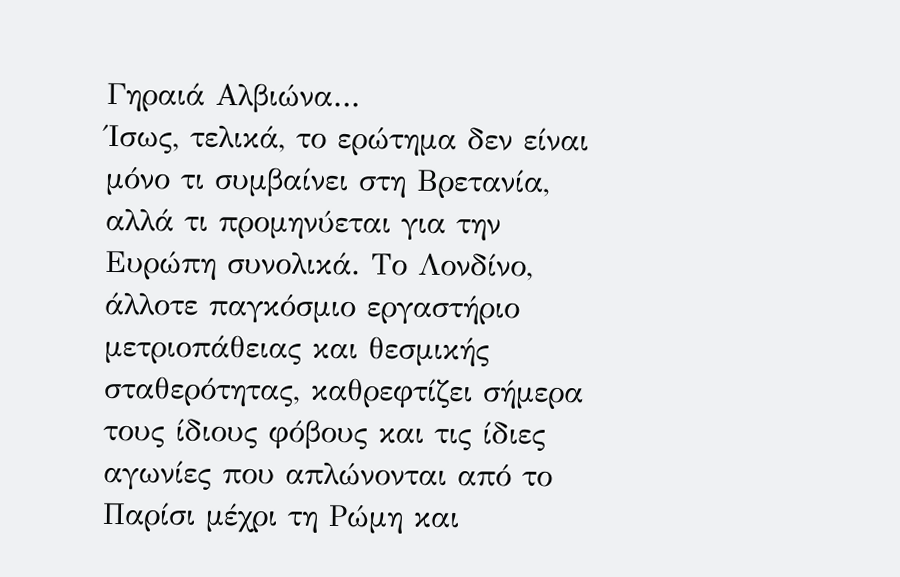Γηραιά Αλβιώνα…
Ίσως, τελικά, το ερώτημα δεν είναι μόνο τι συμβαίνει στη Βρετανία, αλλά τι προμηνύεται για την Ευρώπη συνολικά. Το Λονδίνο, άλλοτε παγκόσμιο εργαστήριο μετριοπάθειας και θεσμικής σταθερότητας, καθρεφτίζει σήμερα τους ίδιους φόβους και τις ίδιες αγωνίες που απλώνονται από το Παρίσι μέχρι τη Ρώμη και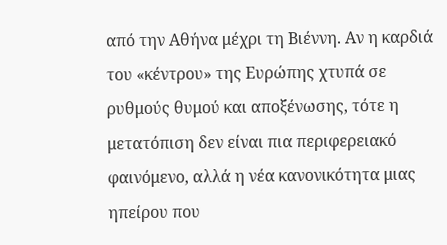από την Αθήνα μέχρι τη Βιέννη. Αν η καρδιά του «κέντρου» της Ευρώπης χτυπά σε ρυθμούς θυμού και αποξένωσης, τότε η μετατόπιση δεν είναι πια περιφερειακό φαινόμενο, αλλά η νέα κανονικότητα μιας ηπείρου που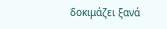δοκιμάζει ξανά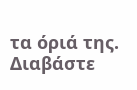τα όριά της.
Διαβάστε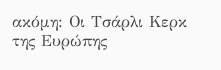ακόμη: Οι Τσάρλι Κερκ της Ευρώπης